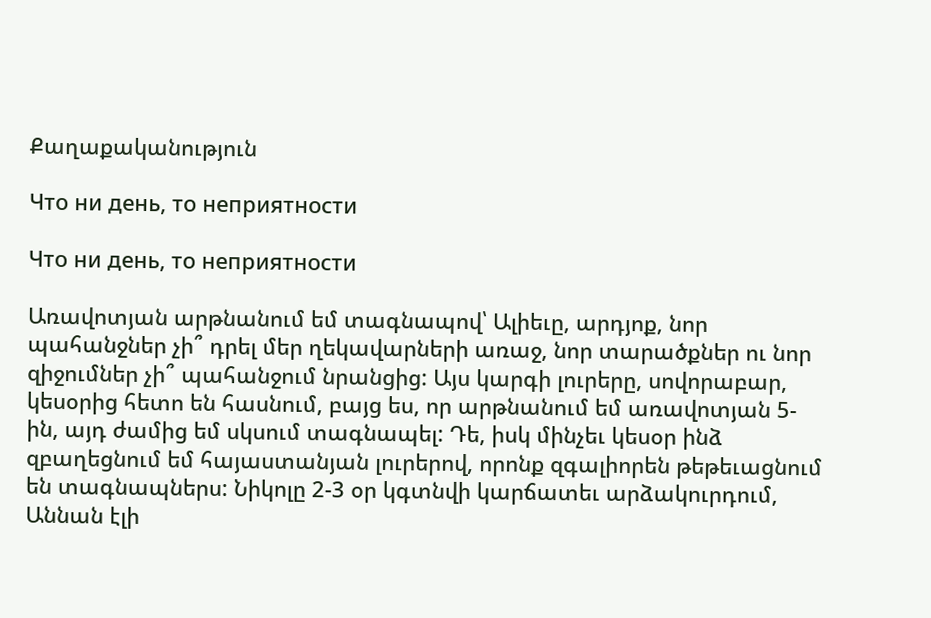Քաղաքականություն

Что ни день, то неприятности

Что ни день, то неприятности

Առավոտյան արթնանում եմ տագնապով՝ Ալիեւը, արդյոք, նոր պահանջներ չի՞ դրել մեր ղեկավարների առաջ, նոր տարածքներ ու նոր զիջումներ չի՞ պահանջում նրանցից: Այս կարգի լուրերը, սովորաբար, կեսօրից հետո են հասնում, բայց ես, որ արթնանում եմ առավոտյան 5-ին, այդ ժամից եմ սկսում տագնապել: Դե, իսկ մինչեւ կեսօր ինձ զբաղեցնում եմ հայաստանյան լուրերով, որոնք զգալիորեն թեթեւացնում են տագնապներս: Նիկոլը 2-3 օր կգտնվի կարճատեւ արձակուրդում, Աննան էլի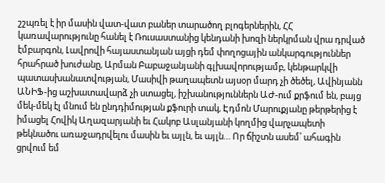շշպռել է իր մասին վատ-վատ բաներ տարածող բլոգերներին, ՀՀ կառավարությունը հանել է Ռուսաստանից կենդանի խոզի ներկրման վրա դրված էմբարգոն, Լավրովի հայաստանյան այցի դեմ փողոցային անկարգություններ հրահրած խուժանը, Արման Բաբաջանյանի գլխավորությամբ, կենթարկվի պատասխանատվության, Մասիվի թաղապետն այսօր մարդ չի ծեծել, Ավինյանն ԱՆԻՖ-ից աշխատավարձ չի ստացել, իշխանություններն ԱԺ-ում քրֆում են, բայց մեկ-մեկ էլ մնում են ընդդիմության քֆուրի տակ, Էդմոն Մարուքյանը թերթերից է իմացել Հովիկ Աղազարյանի եւ Հակոբ Ասլանյանի կողմից վարչապետի թեկնածու առաջադրվելու մասին եւ այլն, եւ այլն… Որ ճիշտն ասեմ՝ ահագին ցրվում եմ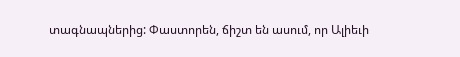տագնապներից: Փաստորեն, ճիշտ են ասում, որ Ալիեւի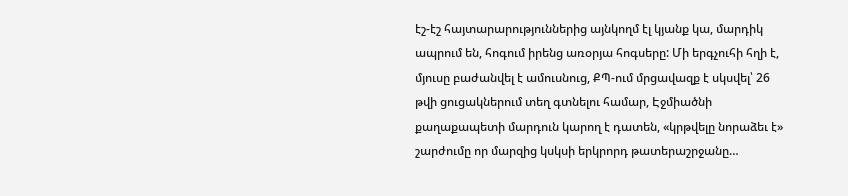էշ-էշ հայտարարություններից այնկողմ էլ կյանք կա, մարդիկ ապրում են, հոգում իրենց առօրյա հոգսերը: Մի երգչուհի հղի է, մյուսը բաժանվել է ամուսնուց, ՔՊ-ում մրցավազք է սկսվել՝ 26 թվի ցուցակներում տեղ գտնելու համար, Էջմիածնի քաղաքապետի մարդուն կարող է դատեն, «կրթվելը նորաձեւ է» շարժումը որ մարզից կսկսի երկրորդ թատերաշրջանը…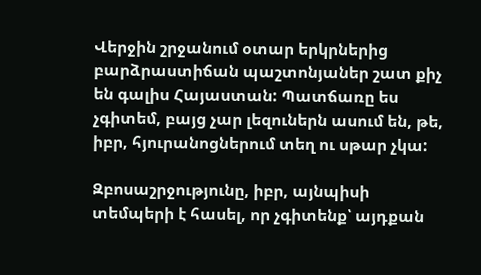Վերջին շրջանում օտար երկրներից բարձրաստիճան պաշտոնյաներ շատ քիչ են գալիս Հայաստան: Պատճառը ես չգիտեմ, բայց չար լեզուներն ասում են, թե, իբր, հյուրանոցներում տեղ ու սթար չկա:

Զբոսաշրջությունը, իբր, այնպիսի տեմպերի է հասել, որ չգիտենք՝ այդքան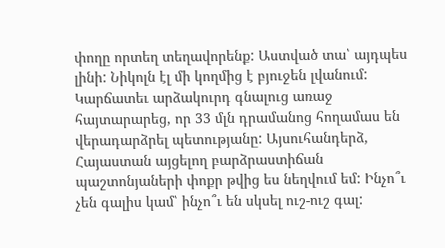փողը որտեղ տեղավորենք: Աստված տա՝ այդպես լինի: Նիկոլն էլ մի կողմից է բյուջեն լվանում: Կարճատեւ արձակուրդ գնալուց առաջ հայտարարեց, որ 33 մլն դրամանոց հողամաս են վերադարձրել պետությանը: Այսուհանդերձ, Հայաստան այցելող բարձրաստիճան պաշտոնյաների փոքր թվից ես նեղվում եմ: Ինչո՞ւ չեն գալիս կամ՝ ինչո՞ւ են սկսել ուշ-ուշ գալ: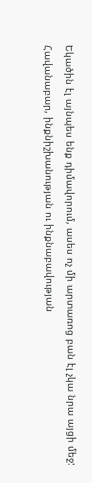Եկածին էլ այնպես ենք դիմավորում, ասես ոչ մի արտառոց բան էլ չկա նրա այցի մեջ: Հավանաբար, ինքնիշխանության ու ինքնաբավության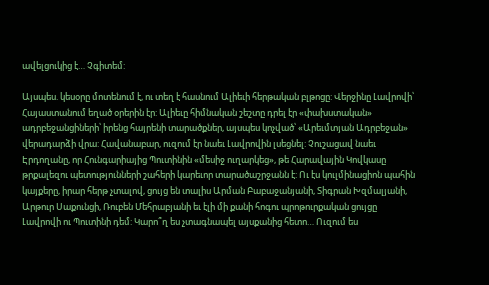ավելցուկից է… Չգիտեմ:

Այսպես. կեսօրը մոտենում է, ու տեղ է հասնում Ալիեւի հերթական բլթոցը: Վերջինը Լավրովի՝ Հայաստանում եղած օրերին էր: Ալիեւը հիմնական շեշտը դրել էր «փախստական» ադրբեջանցիների՝ իրենց հայրենի տարածքներ, այսպես կոչված՝ «Արեւմտյան Ադրբեջան» վերադարձի վրա: Հավանաբար, ուզում էր նաեւ Լավրովին լսեցնել: Չուշացավ նաեւ Էրդողանը, որ Հունգարիայից Պուտինին «մեսիջ ուղարկեց», թե Հարավային Կովկասը թրքալեզու պետությունների շահերի կարեւոր տարածաշրջանն է: Ու էս կուլմինացիոն պահին կայքերը, իրար հերթ չտալով, ցույց են տալիս Արման Բաբաջանյանի, Տիգրան Խզմալյանի, Արթուր Սաքունցի, Ռուբեն Մեհրաբյանի եւ էլի մի քանի հոգու պրոթուրքական ցույցը Լավրովի ու Պուտինի դեմ: Կարո՞ղ ես չտագնապել այսքանից հետո… Ուզում ես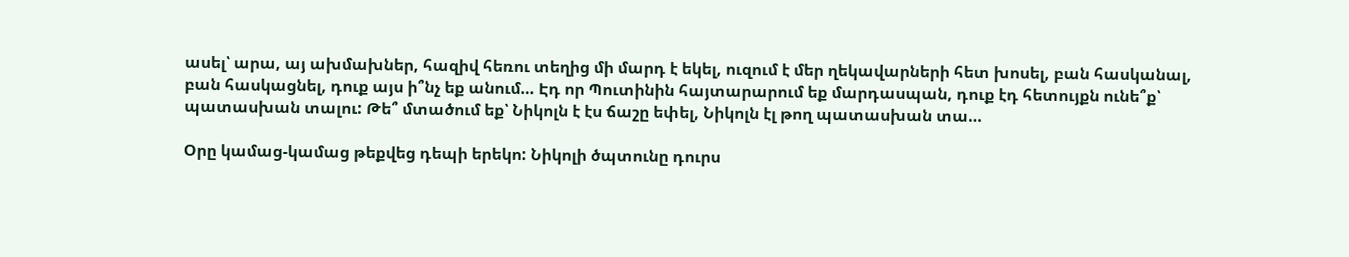ասել՝ արա, այ ախմախներ, հազիվ հեռու տեղից մի մարդ է եկել, ուզում է մեր ղեկավարների հետ խոսել, բան հասկանալ, բան հասկացնել, դուք այս ի՞նչ եք անում… Էդ որ Պուտինին հայտարարում եք մարդասպան, դուք էդ հետույքն ունե՞ք՝ պատասխան տալու: Թե՞ մտածում եք՝ Նիկոլն է էս ճաշը եփել, Նիկոլն էլ թող պատասխան տա…

Օրը կամաց-կամաց թեքվեց դեպի երեկո: Նիկոլի ծպտունը դուրս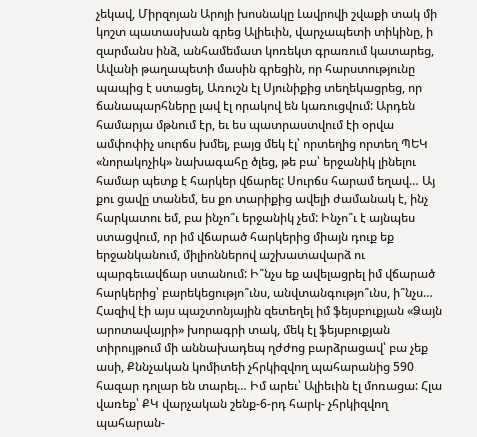չեկավ, Միրզոյան Արոյի խոսնակը Լավրովի շվաքի տակ մի կոշտ պատասխան գրեց Ալիեւին, վարչապետի տիկինը, ի զարմանս ինձ, անհամեմատ կոռեկտ գրառում կատարեց, Ավանի թաղապետի մասին գրեցին, որ հարստությունը պապից է ստացել, Առուշն էլ Սյունիքից տեղեկացրեց, որ ճանապարհները լավ էլ որակով են կառուցվում: Արդեն համարյա մթնում էր, եւ ես պատրաստվում էի օրվա ամփոփիչ սուրճս խմել, բայց մեկ էլ՝ որտեղից որտեղ ՊԵԿ «նորակոչիկ» նախագահը ծլեց, թե բա՝ երջանիկ լինելու համար պետք է հարկեր վճարել: Սուրճս հարամ եղավ… Այ քու ցավը տանեմ, ես քո տարիքից ավելի ժամանակ է, ինչ հարկատու եմ, բա ինչո՞ւ երջանիկ չեմ: Ինչո՞ւ է այնպես ստացվում, որ իմ վճարած հարկերից միայն դուք եք երջանկանում, միլիոններով աշխատավարձ ու պարգեւավճար ստանում: Ի՞նչս եք ավելացրել իմ վճարած հարկերից՝ բարեկեցությո՞ւնս, անվտանգությո՞ւնս, ի՞նչս… Հազիվ էի այս պաշտոնյային զետեղել իմ ֆեյսբուքյան «Ձայն արոտավայրի» խորագրի տակ, մեկ էլ ֆեյսբուքյան տիրույթում մի աննախադեպ ղժժոց բարձրացավ՝ բա չեք ասի, Քննչական կոմիտեի չհրկիզվող պահարանից 590 հազար դոլար են տարել… Իմ արեւ՝ Ալիեւին էլ մոռացա: Հլա վառեք՝ ՔԿ վարչական շենք-6-րդ հարկ- չհրկիզվող պահարան-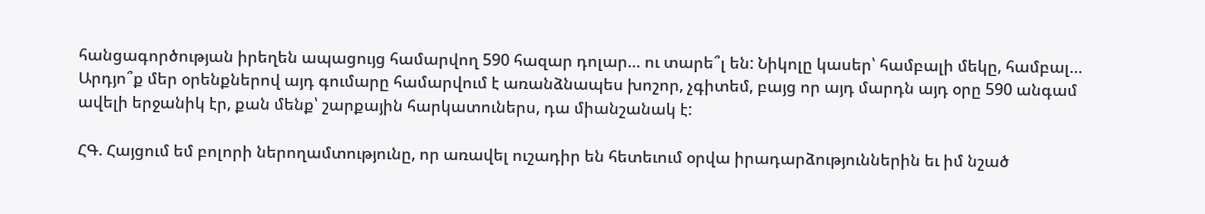հանցագործության իրեղեն ապացույց համարվող 590 հազար դոլար… ու տարե՞լ են: Նիկոլը կասեր՝ համբալի մեկը, համբալ… Արդյո՞ք մեր օրենքներով այդ գումարը համարվում է առանձնապես խոշոր, չգիտեմ, բայց որ այդ մարդն այդ օրը 590 անգամ ավելի երջանիկ էր, քան մենք՝ շարքային հարկատուներս, դա միանշանակ է:

ՀԳ. Հայցում եմ բոլորի ներողամտությունը, որ առավել ուշադիր են հետեւում օրվա իրադարձություններին եւ իմ նշած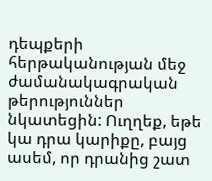դեպքերի հերթականության մեջ ժամանակագրական թերություններ նկատեցին: Ուղղեք, եթե կա դրա կարիքը, բայց ասեմ, որ դրանից շատ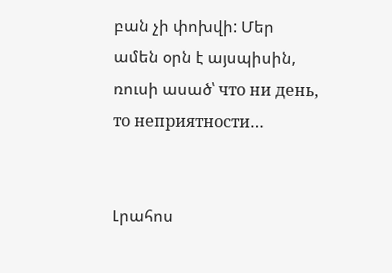բան չի փոխվի: Մեր ամեն օրն է այսպիսին, ռուսի ասած՝ что ни день, то неприятности…


Լրահոս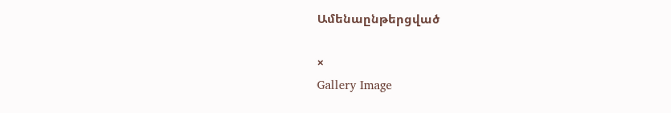Ամենաընթերցված

×
Gallery Image